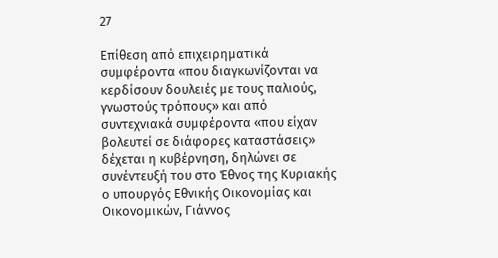27

Επίθεση από επιχειρηματικά συμφέροντα «που διαγκωνίζονται να κερδίσουν δουλειές με τους παλιούς, γνωστούς τρόπους» και από συντεχνιακά συμφέροντα «που είχαν βολευτεί σε διάφορες καταστάσεις» δέχεται η κυβέρνηση, δηλώνει σε συνέντευξή του στο Έθνος της Κυριακής ο υπουργός Εθνικής Οικονομίας και Οικονομικών, Γιάννος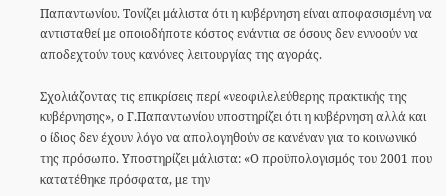Παπαντωνίου. Τονίζει μάλιστα ότι η κυβέρνηση είναι αποφασισμένη να αντισταθεί με οποιοδήποτε κόστος ενάντια σε όσους δεν εννοούν να αποδεχτούν τους κανόνες λειτουργίας της αγοράς.

Σχολιάζοντας τις επικρίσεις περί «νεοφιλελεύθερης πρακτικής της κυβέρνησης», ο Γ.Παπαντωνίου υποστηρίζει ότι η κυβέρνηση αλλά και ο ίδιος δεν έχουν λόγο να απολογηθούν σε κανέναν για το κοινωνικό της πρόσωπο. Υποστηρίζει μάλιστα: «Ο προϋπολογισμός του 2001 που κατατέθηκε πρόσφατα, με την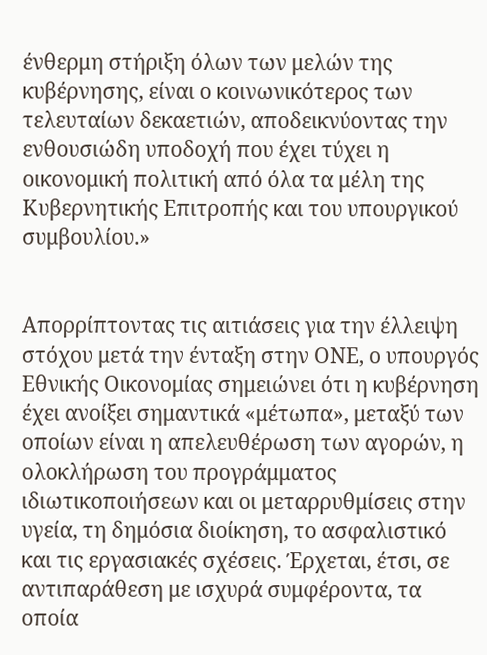ένθερμη στήριξη όλων των μελών της κυβέρνησης, είναι ο κοινωνικότερος των τελευταίων δεκαετιών, αποδεικνύοντας την ενθουσιώδη υποδοχή που έχει τύχει η οικονομική πολιτική από όλα τα μέλη της Κυβερνητικής Επιτροπής και του υπουργικού συμβουλίου.»


Απορρίπτοντας τις αιτιάσεις για την έλλειψη στόχου μετά την ένταξη στην ΟΝΕ, ο υπουργός Εθνικής Οικονομίας σημειώνει ότι η κυβέρνηση έχει ανοίξει σημαντικά «μέτωπα», μεταξύ των οποίων είναι η απελευθέρωση των αγορών, η ολοκλήρωση του προγράμματος ιδιωτικοποιήσεων και οι μεταρρυθμίσεις στην υγεία, τη δημόσια διοίκηση, το ασφαλιστικό και τις εργασιακές σχέσεις. Έρχεται, έτσι, σε αντιπαράθεση με ισχυρά συμφέροντα, τα οποία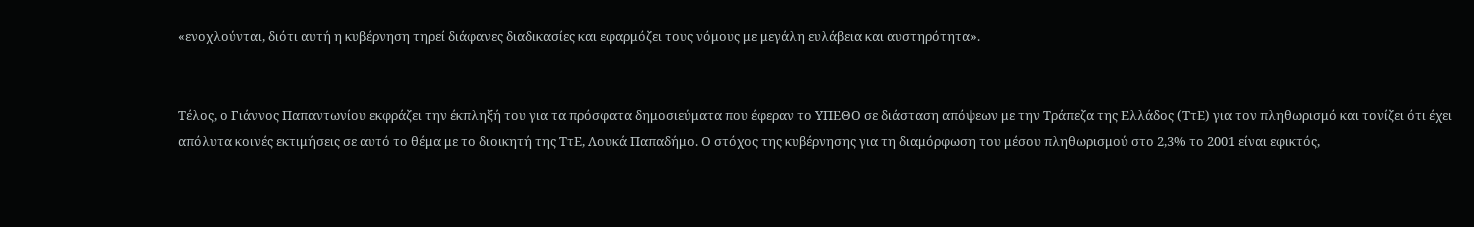«ενοχλούνται, διότι αυτή η κυβέρνηση τηρεί διάφανες διαδικασίες και εφαρμόζει τους νόμους με μεγάλη ευλάβεια και αυστηρότητα».


Τέλος, ο Γιάννος Παπαντωνίου εκφράζει την έκπληξή του για τα πρόσφατα δημοσιεύματα που έφεραν το ΥΠΕΘΟ σε διάσταση απόψεων με την Τράπεζα της Ελλάδος (ΤτΕ) για τον πληθωρισμό και τονίζει ότι έχει απόλυτα κοινές εκτιμήσεις σε αυτό το θέμα με το διοικητή της ΤτΕ, Λουκά Παπαδήμο. Ο στόχος της κυβέρνησης για τη διαμόρφωση του μέσου πληθωρισμού στο 2,3% το 2001 είναι εφικτός,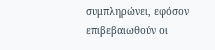συμπληρώνει, εφόσον επιβεβαιωθούν οι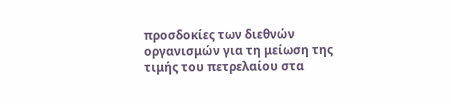προσδοκίες των διεθνών οργανισμών για τη μείωση της τιμής του πετρελαίου στα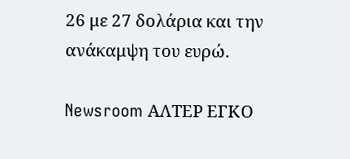26 με 27 δολάρια και την ανάκαμψη του ευρώ.

Newsroom ΑΛΤΕΡ ΕΓΚΟ